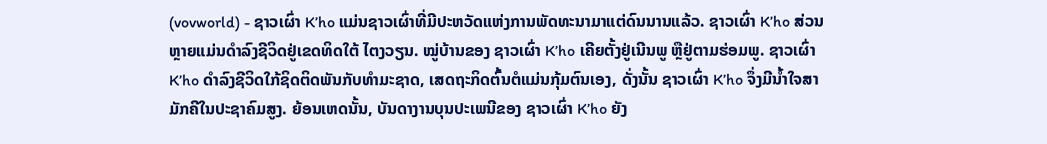(vovworld) - ຊາວເຜົ່າ K’ho ແມ່ນຊາວເຜົ່າທີ່ມີປະຫວັດແຫ່ງການພັດທະນາມາແຕ່ດົນນານແລ້ວ. ຊາວເຜົ່າ K’ho ສ່ວນຫຼາຍແມ່ນດຳລົງຊີວິດຢູ່ເຂດທິດໃຕ້ ໄຕງວຽນ. ໝູ່ບ້ານຂອງ ຊາວເຜົ່າ K’ho ເຄີຍຕັ້ງຢູ່ເນີນພູ ຫຼືຢູ່ຕາມຮ່ອມພູ. ຊາວເຜົ່າ K’ho ດຳລົງຊີວິດໃກ້ຊິດຕິດພັນກັບທຳມະຊາດ, ເສດຖະກິດຕົ້ນຕໍແມ່ນກຸ້ມຕົນເອງ, ດັ່ງນັ້ນ ຊາວເຜົ່າ K’ho ຈຶ່ງມີນ້ຳໃຈສາມັກຄີໃນປະຊາຄົມສູງ. ຍ້ອນເຫດນັ້ນ, ບັນດາງານບຸນປະເພນີຂອງ ຊາວເຜົ່າ K’ho ຍັງ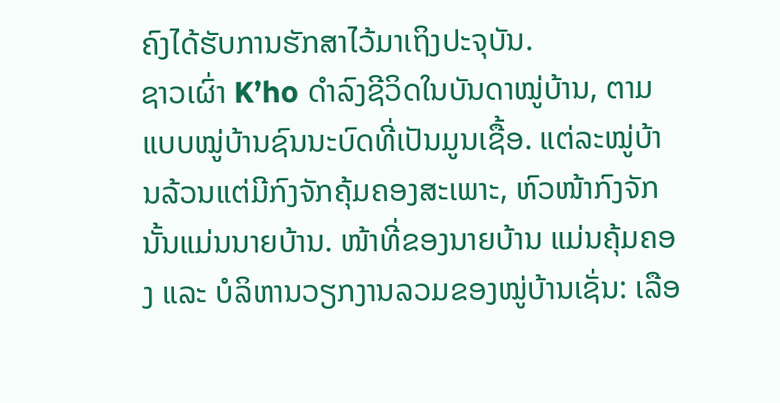ຄົງໄດ້ຮັບການຮັກສາໄວ້ມາເຖິງປະຈຸບັນ.
ຊາວເຜົ່າ K’ho ດຳລົງຊີວິດໃນບັນດາໝູ່ບ້ານ, ຕາມແບບໝູ່ບ້ານຊົນນະບົດທີ່ເປັນມູນເຊື້ອ. ແຕ່ລະໝູ່ບ້ານລ້ວນແຕ່ມີກົງຈັກຄຸ້ມຄອງສະເພາະ, ຫົວໜ້າກົງຈັກນັ້ນແມ່ນນາຍບ້ານ. ໜ້າທີ່ຂອງນາຍບ້ານ ແມ່ນຄຸ້ມຄອງ ແລະ ບໍລິຫານວຽກງານລວມຂອງໝູ່ບ້ານເຊັ່ນ: ເລືອ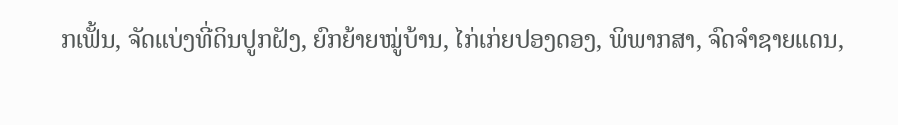ກເຟັ້ນ, ຈັດແບ່ງທີ່ດິນປູກຝັງ, ຍົກຍ້າຍໝູ່ບ້ານ, ໄກ່ເກ່ຍປອງດອງ, ພິພາກສາ, ຈົດຈຳຊາຍແດນ,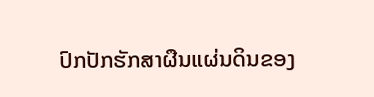ປົກປັກຮັກສາຜືນແຜ່ນດິນຂອງ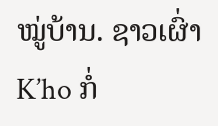ໝູ່ບ້ານ. ຊາວເຜົ່າ K’ho ກໍ່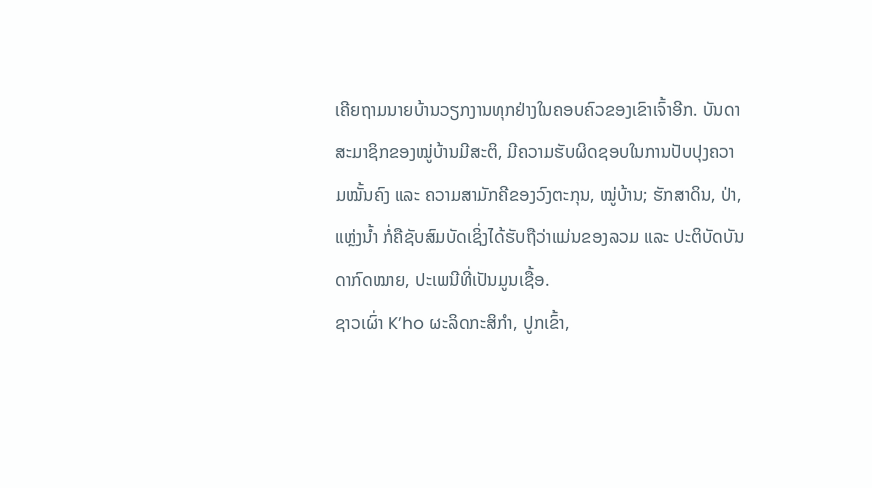ເຄີຍຖາມນາຍບ້ານວຽກງານທຸກຢ່າງໃນຄອບຄົວຂອງເຂົາເຈົ້າອີກ. ບັນດາສະມາຊິກຂອງໝູ່ບ້ານມີສະຕິ, ມີຄວາມຮັບຜິດຊອບໃນການປັບປຸງຄວາມໝັ້ນຄົງ ແລະ ຄວາມສາມັກຄີຂອງວົງຕະກຸນ, ໝູ່ບ້ານ; ຮັກສາດິນ, ປ່າ, ແຫຼ່ງນ້ຳ ກໍ່ຄືຊັບສົມບັດເຊິ່ງໄດ້ຮັບຖືວ່າແມ່ນຂອງລວມ ແລະ ປະຕິບັດບັນດາກົດໝາຍ, ປະເພນີທີ່ເປັນມູນເຊື້ອ.
ຊາວເຜົ່າ K’ho ຜະລິດກະສິກຳ, ປູກເຂົ້າ,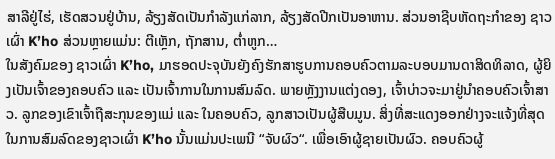ສາລີຢູ່ໄຮ່, ເຮັດສວນຢູ່ບ້ານ, ລ້ຽງສັດເປັນກຳລັງແກ່ລາກ, ລ້ຽງສັດປີກເປັນອາຫານ. ສ່ວນອາຊີບຫັດຖະກຳຂອງ ຊາວເຜົ່າ K’ho ສ່ວນຫຼາຍແມ່ນ: ຕີເຫຼັກ, ຖັກສານ, ຕ່ຳຫູກ…
ໃນສັງຄົມຂອງ ຊາວເຜົ່າ K’ho, ມາຮອດປະຈຸບັນຍັງຄົງຮັກສາຮູບການຄອບຄົວຕາມລະບອບມານດາສິດທິລາດ, ຜູ້ຍິງເປັນເຈົ້າຂອງຄອບຄົວ ແລະ ເປັນເຈົ້າການໃນການສົມລົດ. ພາຍຫຼັງງານແຕ່ງດອງ, ເຈົ້າບ່າວຈະມາຢູ່ນຳຄອບຄົວເຈົ້າສາວ. ລູກຂອງເຂົາເຈົ້າຖືສະກຸນຂອງແມ່ ແລະ ໃນຄອບຄົວ, ລູກສາວເປັນຜູ້ສືບມູນ. ສິ່ງທີ່ສະແດງອອກຢ່າງຈະແຈ້ງທີ່ສຸດໃນການສົມລົດຂອງຊາວເຜົ່າ K’ho ນັ້ນແມ່ນປະເພນີ “ຈັບຜົວ“. ເພື່ອເອົາຜູ້ຊາຍເປັນຜົວ. ຄອບຄົວຜູ້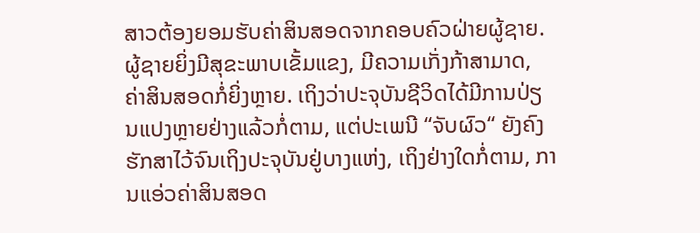ສາວຕ້ອງຍອມຮັບຄ່າສິນສອດຈາກຄອບຄົວຝ່າຍຜູ້ຊາຍ. ຜູ້ຊາຍຍິ່ງມີສຸຂະພາບເຂັ້ມແຂງ, ມີຄວາມເກັ່ງກ້າສາມາດ, ຄ່າສິນສອດກໍ່ຍິ່ງຫຼາຍ. ເຖິງວ່າປະຈຸບັນຊີວິດໄດ້ມີການປ່ຽນແປງຫຼາຍຢ່າງແລ້ວກໍ່ຕາມ, ແຕ່ປະເພນີ “ຈັບຜົວ“ ຍັງຄົງຮັກສາໄວ້ຈົນເຖິງປະຈຸບັນຢູ່ບາງແຫ່ງ, ເຖິງຢ່າງໃດກໍ່ຕາມ, ການແອ່ວຄ່າສິນສອດ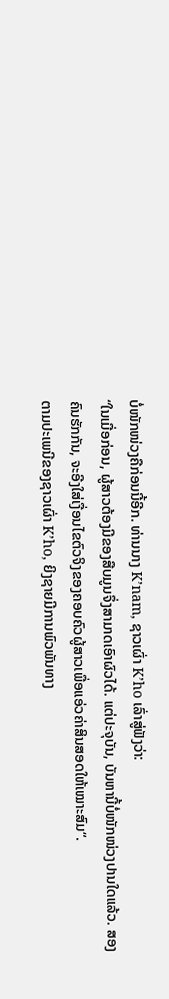ບໍ່ໜັກໜ່ວງຄືກ່ອນນີ້ອີກ. ທ່ານນາງ K’nam, ຊາວເຜົ່າ K’ho ເລົ່າສູ່ຟັງວ່າ:
“ໃນເມື່ອກ່ອນ, ຜູ້ສາວຕ້ອງມີຂອງສືບມູນຈຶ່ງສາມາດເອົາຜົວໄດ້. ແຕ່ປະຈຸບັນ, ບັນຫານີ້ບໍ່ໜັກໜ່ວງປານໃດແລ້ວ. ສອງຄົນຮັກກັນ, ຈະອີງໃສ່ເງື່ອນໄຂຕົວຈິງຂອງຄອບຄົວຜູ້ສາວເພື່ອແອ່ວຄ່າສິນສອດໃຫ້ເໝາະສົມ“.
ຕາມປະເພນີຂອງຊາວເຜົ່າ K’ho, ຍິງຊາຍມີການພົວພັນທາງ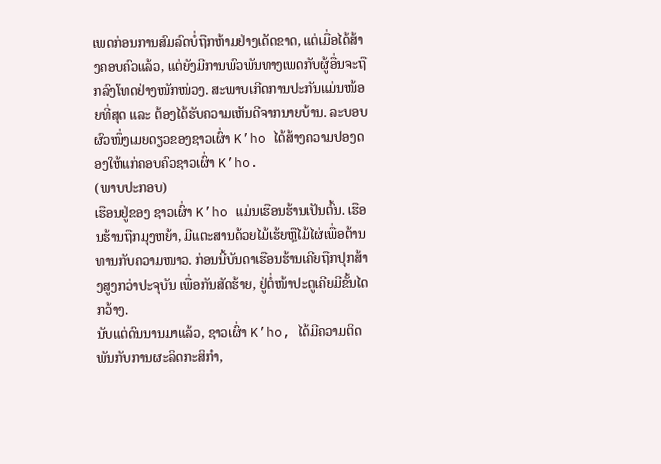ເພດກ່ອນການສົມລົດບໍ່ຖືກຫ້າມຢ່າງເດັດຂາດ, ແຕ່ເມື່ອໄດ້ສ້າງຄອບຄົວແລ້ວ, ແຕ່ຍັງມີການພົວພັນທາງເພດກັບຜູ້ອື່ນຈະຖືກລົງໂທດຢ່າງໜັກໜ່ວງ. ສະພາບເກີດການປະກັນແມ່ນໜ້ອຍທີ່ສຸດ ແລະ ຕ້ອງໄດ້ຮັບຄວາມເຫັນດີຈາກນາຍບ້ານ. ລະບອບຜົວໜຶ່ງເມຍດຽວຂອງຊາວເຜົ່າ K’ho ໄດ້ສ້າງຄວາມປອງດອງໃຫ້ແກ່ຄອບຄົວຊາວເຜົ່າ K’ho.
(ພາບປະກອບ)
ເຮືອນຢູ່ຂອງ ຊາວເຜົ່າ K’ho ແມ່ນເຮືອນຮ້ານເປັນຕົ້ນ. ເຮືອນຮ້ານຖືກມຸງຫຍ້າ, ມີແຕະສານດ້ວຍໄມ້ເຮ້ຍຫຼືໄມ້ໄຜ່ເພື່ອຕ້ານທານກັບຄວາມໜາວ. ກ່ອນນີ້ບັນດາເຮືອນຮ້ານເຄີຍຖືກປຸກສ້າງສູງກວ່າປະຈຸບັນ ເພື່ອກັນສັດຮ້າຍ, ຢູ່ຕໍ່ໜ້າປະຕູເຄີຍມີຂັ້ນໄດກວ້າງ.
ນັບແຕ່ດົນນານມາແລ້ວ, ຊາວເຜົ່າ K’ho, ໄດ້ມີຄວາມຕິດພັນກັບການຜະລິດກະສິກຳ,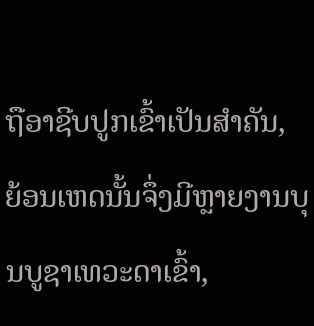ຖືອາຊີບປູກເຂົ້າເປັນສຳຄັນ, ຍ້ອນເຫດນັ້ນຈຶ່ງມີຫຼາຍງານບຸນບູຊາເທວະດາເຂົ້າ,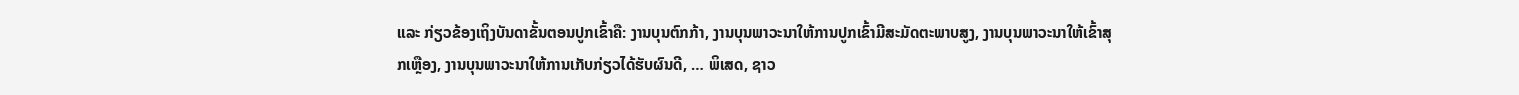ແລະ ກ່ຽວຂ້ອງເຖິງບັນດາຂັ້ນຕອນປູກເຂົ້າຄື: ງານບຸນຕົກກ້າ, ງານບຸນພາວະນາໃຫ້ການປູກເຂົ້າມີສະມັດຕະພາບສູງ, ງານບຸນພາວະນາໃຫ້ເຂົ້າສຸກເຫຼືອງ, ງານບຸນພາວະນາໃຫ້ການເກັບກ່ຽວໄດ້ຮັບຜົນດີ, … ພິເສດ, ຊາວ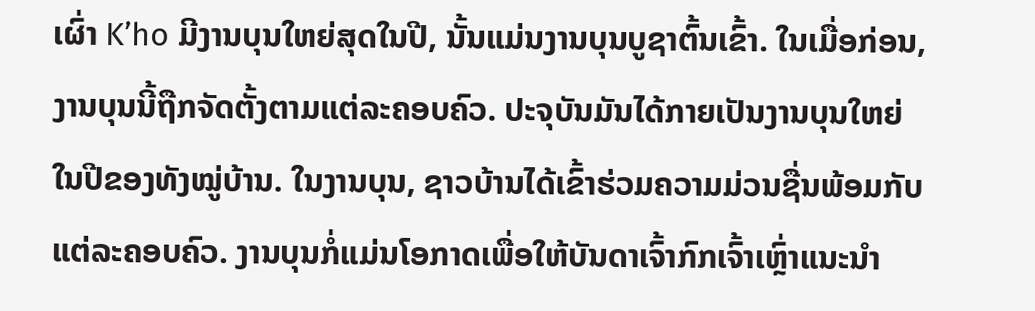ເຜົ່າ K’ho ມີງານບຸນໃຫຍ່ສຸດໃນປີ, ນັ້ນແມ່ນງານບຸນບູຊາຕົ້ນເຂົ້າ. ໃນເມື່ອກ່ອນ, ງານບຸນນີ້ຖືກຈັດຕັ້ງຕາມແຕ່ລະຄອບຄົວ. ປະຈຸບັນມັນໄດ້ກາຍເປັນງານບຸນໃຫຍ່ໃນປີຂອງທັງໝູ່ບ້ານ. ໃນງານບຸນ, ຊາວບ້ານໄດ້ເຂົ້າຮ່ວມຄວາມມ່ວນຊື່ນພ້ອມກັບແຕ່ລະຄອບຄົວ. ງານບຸນກໍ່ແມ່ນໂອກາດເພື່ອໃຫ້ບັນດາເຈົ້າກົກເຈົ້າເຫຼົ່າແນະນຳ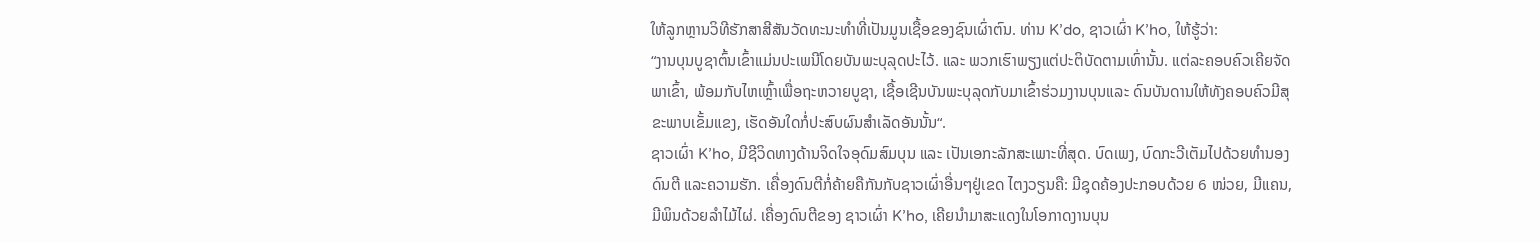ໃຫ້ລູກຫຼານວິທີຮັກສາສີສັນວັດທະນະທຳທີ່ເປັນມູນເຊື້ອຂອງຊົນເຜົ່າຕົນ. ທ່ານ K’do, ຊາວເຜົ່າ K’ho, ໃຫ້ຮູ້ວ່າ:
“ງານບຸນບູຊາຕົ້ນເຂົ້າແມ່ນປະເພນີໂດຍບັນພະບຸລຸດປະໄວ້. ແລະ ພວກເຮົາພຽງແຕ່ປະຕິບັດຕາມເທົ່ານັ້ນ. ແຕ່ລະຄອບຄົວເຄີຍຈັດພາເຂົ້າ, ພ້ອມກັບໄຫເຫຼົ້າເພື່ອຖະຫວາຍບູຊາ, ເຊື້ອເຊີນບັນພະບຸລຸດກັບມາເຂົ້າຮ່ວມງານບຸນແລະ ດົນບັນດານໃຫ້ທັງຄອບຄົວມີສຸຂະພາບເຂັ້ມແຂງ, ເຮັດອັນໃດກໍ່ປະສົບຜົນສຳເລັດອັນນັ້ນ“.
ຊາວເຜົ່າ K’ho, ມີຊີວິດທາງດ້ານຈິດໃຈອຸດົມສົມບຸນ ແລະ ເປັນເອກະລັກສະເພາະທີ່ສຸດ. ບົດເພງ, ບົດກະວີເຕັມໄປດ້ວຍທຳນອງດົນຕີ ແລະຄວາມຮັກ. ເຄື່ອງດົນຕີກໍ່ຄ້າຍຄືກັນກັບຊາວເຜົ່າອື່ນໆຢູ່ເຂດ ໄຕງວຽນຄື: ມີຊຸດຄ້ອງປະກອບດ້ວຍ 6 ໜ່ວຍ, ມີແຄນ, ມີພິນດ້ວຍລຳໄມ້ໄຜ່. ເຄື່ອງດົນຕີຂອງ ຊາວເຜົ່າ K’ho, ເຄີຍນຳມາສະແດງໃນໂອກາດງານບຸນ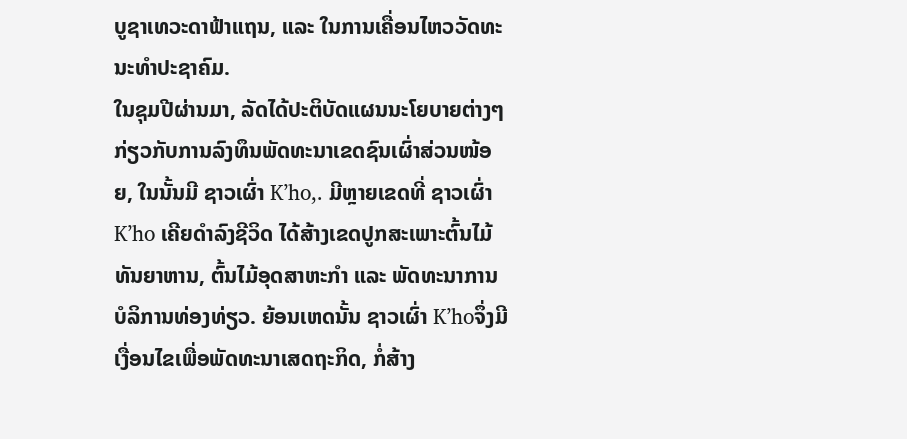ບູຊາເທວະດາຟ້າແຖນ, ແລະ ໃນການເຄື່ອນໄຫວວັດທະນະທຳປະຊາຄົມ.
ໃນຊຸມປີຜ່ານມາ, ລັດໄດ້ປະຕິບັດແຜນນະໂຍບາຍຕ່າງໆກ່ຽວກັບການລົງທຶນພັດທະນາເຂດຊົນເຜົ່າສ່ວນໜ້ອຍ, ໃນນັ້ນມີ ຊາວເຜົ່າ K’ho,. ມີຫຼາຍເຂດທີ່ ຊາວເຜົ່າ K’ho ເຄີຍດຳລົງຊີວິດ ໄດ້ສ້າງເຂດປູກສະເພາະຕົ້ນໄມ້ທັນຍາຫານ, ຕົ້ນໄມ້ອຸດສາຫະກຳ ແລະ ພັດທະນາການບໍລິການທ່ອງທ່ຽວ. ຍ້ອນເຫດນັ້ນ ຊາວເຜົ່າ K’hoຈຶ່ງມີເງື່ອນໄຂເພື່ອພັດທະນາເສດຖະກິດ, ກໍ່ສ້າງ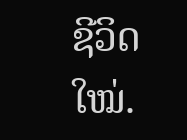ຊີວິດໃໝ່.